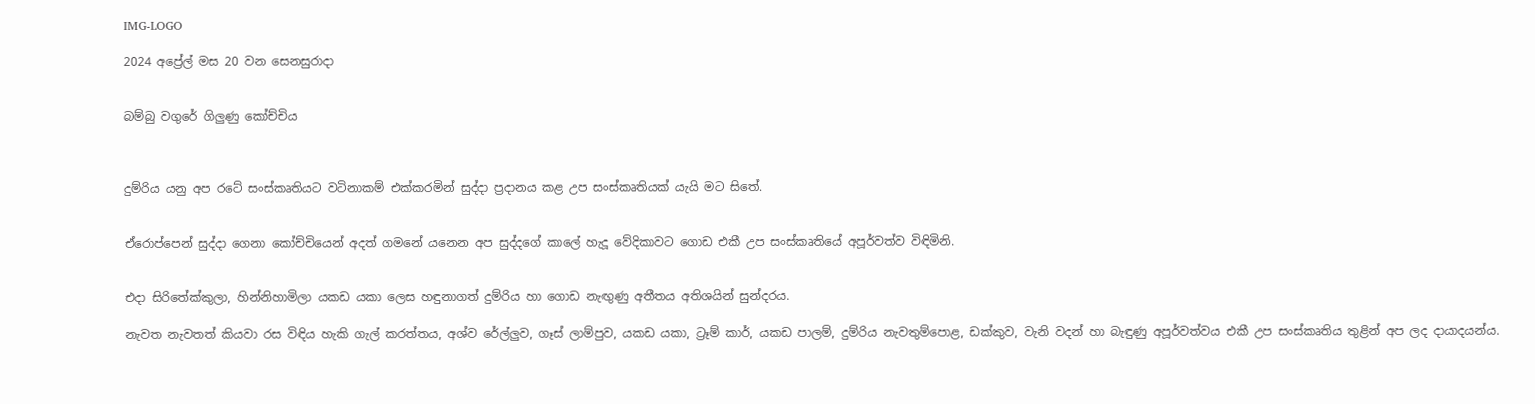IMG-LOGO

2024 අප්‍රේල් මස 20 වන සෙනසුරාදා


බම්බු වගුරේ ගිලුණු කෝච්චිය



දුම්රිය යනු අප රටේ සංස්කෘතියට වටිනාකම් එක්කරමින් සුද්දා ප්‍රදානය කළ උප සංස්කෘතියක් යැයි මට සිතේ.


ඒරොප්පෙන් සුද්දා ගෙනා කෝච්චියෙන් අදත් ගමනේ යනෙන අප සුද්දගේ කාලේ හැදූ වේදිකාවට ගොඩ එකී උප සංස්කෘතියේ අපූර්වත්ව විඳිමිනි.


එදා සිරිතේක්කුලා, හින්නිහාමිලා යකඩ යකා ලෙස හඳුනාගත් දුම්රිය හා ගොඩ නැඟුණු අතීතය අතිශයින් සුන්දරය.

නැවත නැවතත් කියවා රස විඳිය හැකි ගැල් කරත්තය, අශ්ව රේල්ලුව, ගෑස් ලාම්පුව, යකඩ යකා, ට්‍රෑම් කාර්, යකඩ පාලම්, දුම්රිය නැවතුම්පොළ, ඩක්කුව, වැනි වදන් හා බැඳුණු අපූර්වත්වය එකී උප සංස්කෘතිය තුළින් අප ලද දායාදයන්ය.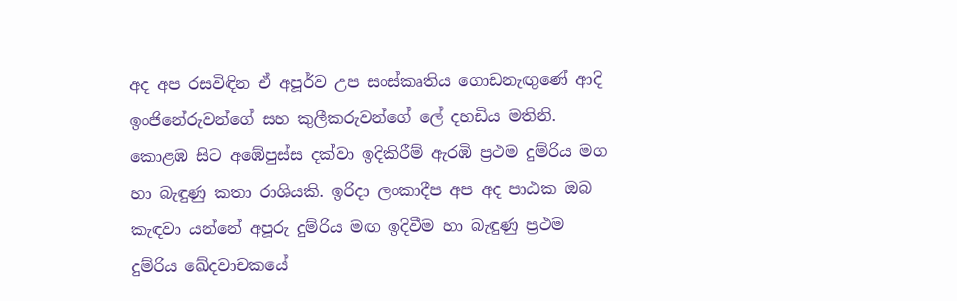අද අප රසවිඳින ඒ අපූර්ව උප සංස්කෘතිය ගොඩනැඟුණේ ආදි ඉංජිනේරුවන්ගේ සහ කුලීකරුවන්ගේ ලේ දහඩිය මතිනි. කොළඹ සිට අඹේපුස්ස දක්වා ඉදිකිරීම් ඇරඹි ප්‍රථම දුම්රිය මග හා බැඳුණු කතා රාශියකි. ඉරිදා ලංකාදීප අප අද පාඨක ඔබ කැඳවා යන්නේ අපූරු දුම්රිය මඟ ඉදිවීම හා බැඳුණු ප්‍රථම දුම්රිය ඛේදවාචකයේ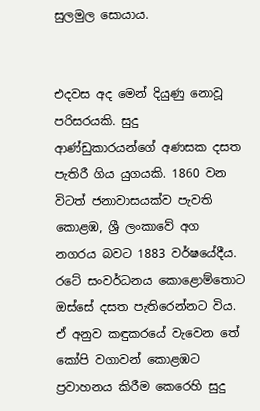සුලමුල සොයාය.


එදවස අද මෙන් දියුණු නොවූ පරිසරයකි. සුදු ආණ්ඩුකාරයන්ගේ අණසක දසත පැතිරී ගිය යුගයකි. 1860 වන විටත් ජනාවාසයක්ව පැවති කොළඹ, ශ්‍රී ලංකාවේ අග නගරය බවට 1883 වර්ෂයේදීය. රටේ සංවර්ධනය කොළොම්තොට ඔස්සේ දසත පැතිරෙන්නට විය. ඒ අනුව කඳුකරයේ වැවෙන තේ කෝපි වගාවන් කොළඹට ප්‍රවාහනය කිරීම කෙරෙහි සුදු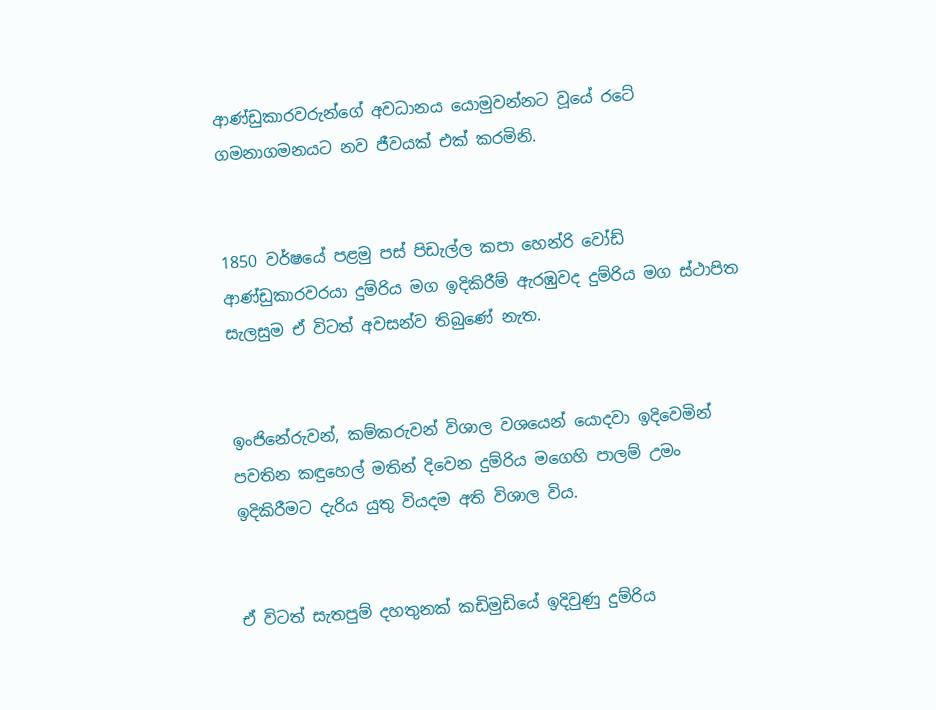ආණ්ඩුකාරවරුන්ගේ අවධානය යොමුවන්නට වූයේ රටේ ගමනාගමනයට නව ජීවයක් එක් කරමිනි.


1850 වර්ෂයේ පළමු පස් පිඩැල්ල කපා හෙන්රි වෝඩ් ආණ්ඩුකාරවරයා දුම්රිය මග ඉදිකිරීම් ඇරඹුවද දුම්රිය මග ස්ථාපිත සැලසුම ඒ විටත් අවසන්ව තිබුණේ නැත.


ඉංජිනේරුවන්, කම්කරුවන් විශාල වශයෙන් යොදවා ඉදිවෙමින් පවතින කඳුහෙල් මතින් දිවෙන දුම්රිය මගෙහි පාලම් උමං ඉදිකිරීමට දැරිය යුතු වියදම අති විශාල විය.


ඒ විටත් සැතපුම් දහතුනක් කඩිමුඩියේ ඉදිවුණු දුම්රිය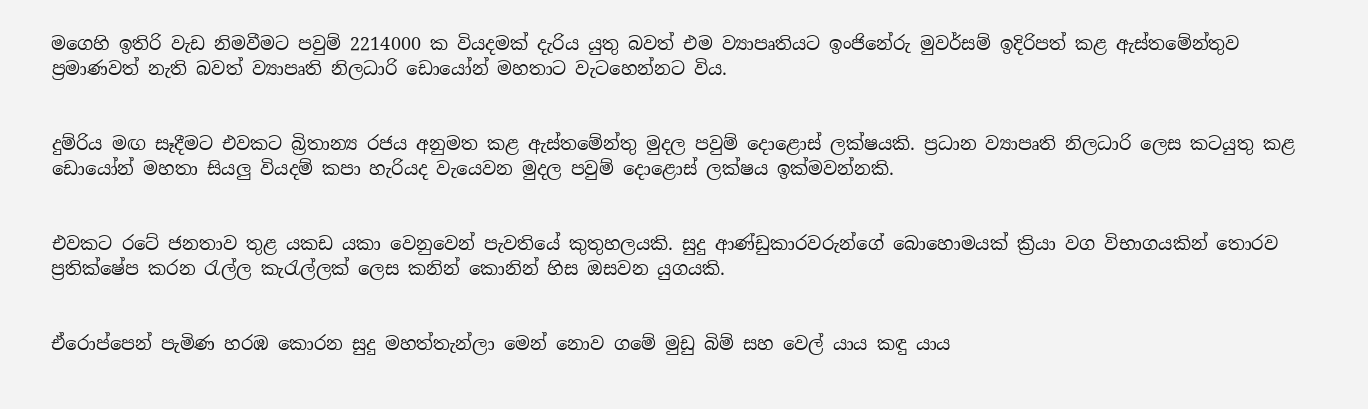මගෙහි ඉතිරි වැඩ නිමවීමට පවුම් 2214000 ක වියදමක් දැරිය යුතු බවත් එම ව්‍යාපෘතියට ඉංජිනේරු මුවර්සම් ඉදිරිපත් කළ ඇස්තමේන්තුව ප්‍රමාණවත් නැති බවත් ව්‍යාපෘති නිලධාරි ඩොයෝන් මහතාට වැටහෙන්නට විය.


දුම්රිය මඟ සෑදීමට එවකට බ්‍රිතාන්‍ය රජය අනුමත කළ ඇස්තමේන්තු මුදල පවුම් දොළොස් ලක්ෂයකි. ප්‍රධාන ව්‍යාපෘති නිලධාරි ලෙස කටයුතු කළ ඩොයෝන් මහතා සියලු වියදම් කපා හැරියද වැයෙවන මුදල පවුම් දොළොස් ලක්ෂය ඉක්මවන්නකි.


එවකට රටේ ජනතාව තුළ යකඩ යකා වෙනුවෙන් පැවතියේ කුතුහලයකි. සුදු ආණ්ඩුකාරවරුන්ගේ බොහොමයක් ක්‍රියා වග විභාගයකින් තොරව ප්‍රතික්ෂේප කරන රැල්ල කැරැල්ලක් ලෙස කනින් කොනින් හිස ඔසවන යුගයකි.


ඒරොප්පෙන් පැමිණ හරඹ කොරන සුදු මහත්තැන්ලා මෙන් නොව ගමේ මුඩු බිම් සහ වෙල් යාය කඳු යාය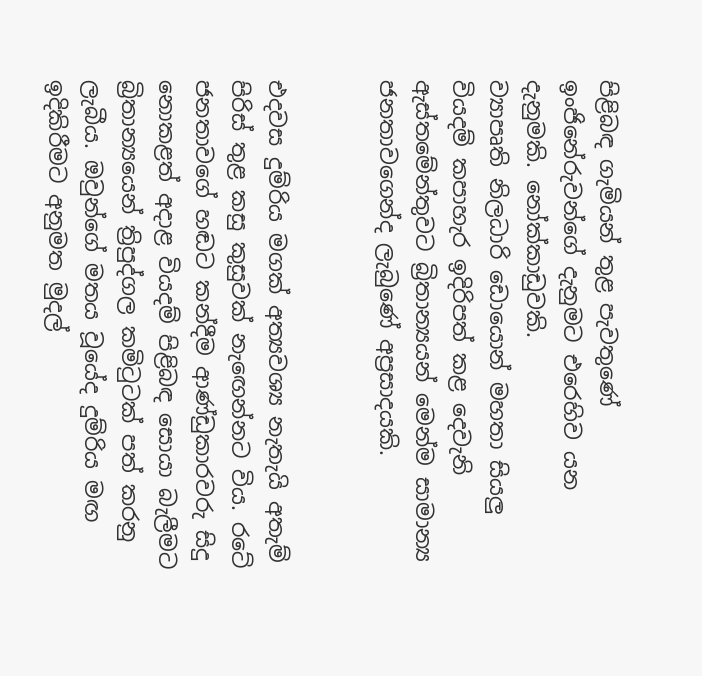පිළිබඳ ගැමියන් තුළ පැවතුණේ ඉංජිනේරුවන්ගේ දැනුමට එරෙහිව යන දැනුමකි. නෝක්කාඩුවකි.
ව්‍යාපෘති නිලධාරි ඩොයොන් මහතා සියලු වියදම් කපාහැර ඉදිරිපත් කළ දෙවැනි ඇස්තමේන්තුවට බ්‍රිතාන්‍යයන් මෙන්ම සාමාන්‍ය ජනතාවගෙන්ද ලැබුණේ අප්‍රසාදයකි.


එදවස දුම්රිය මගක් අත්‍යවශ්‍ය නැතැයි අතැම් පිරිස් තුළ කසු කුසුවක් නැඟෙන්නට විය. රටේ ජනතාවගේ හඬට කන්දීම ආණ්ඩුකාරවරු සිදු නොකළත් අදාළ වියදම් පිළිබඳ සොයා බැලීමට බ්‍රිතාන්‍යයෙන් ත්‍රිපුද්ගල කමිටුටක් පත් කරනු ලැබීය. ඔවුන්ගේ මතය වූයේද දුම්රිය මඟ ඉදිකිරීමට අනුමත මුදල්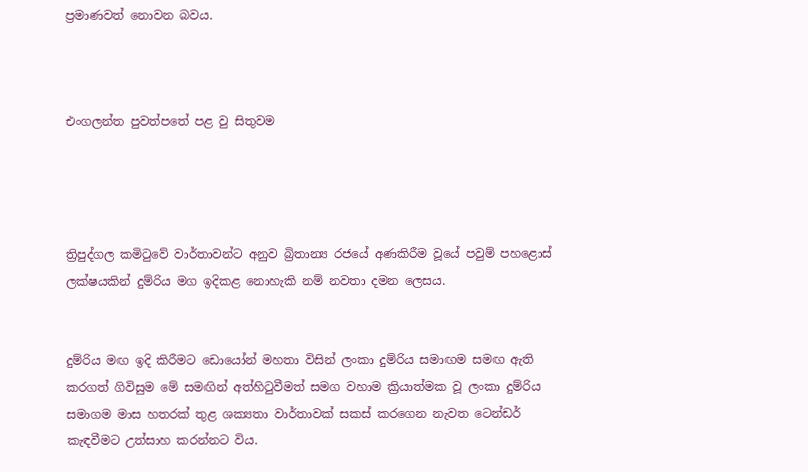ප්‍රමාණවත් නොවන බවය.



එංගලන්ත පුවත්පතේ පළ වු සිතුවම




ත්‍රිපුද්ගල කමිටුවේ වාර්තාවන්ට අනුව බ්‍රිතාන්‍ය රජයේ අණකිරීම වූයේ පවුම් පහළොස් ලක්ෂයකින් දුම්රිය මග ඉදිකළ නොහැකි නම් නවතා දමන ලෙසය.


දුම්රිය මඟ ඉදි කිරීමට ඩොයෝන් මහතා විසින් ලංකා දුම්රිය සමාඟම සමඟ ඇති කරගත් ගිවිසුම මේ සමඟින් අත්හිටුවීමත් සමග වහාම ක්‍රියාත්මක වූ ලංකා දුම්රිය සමාගම මාස හතරක් තුළ ශක්‍යතා වාර්තාවක් සකස් කරගෙන නැවත ටෙන්ඩර් කැඳවීමට උත්සාහ කරන්නට විය.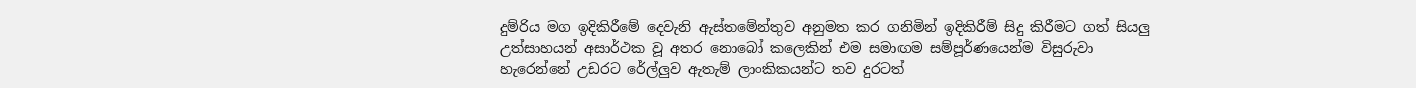දුම්රිය මග ඉදිකිරීමේ දෙවැනි ඇස්තමේන්තුව අනුමත කර ගනිමින් ඉදිකිරීම් සිදු කිරීමට ගත් සියලු උත්සාහයන් අසාර්ථක වූ අතර නොබෝ කලෙකින් එම සමාඟම සම්පූර්ණයෙන්ම විසුරුවා හැරෙන්නේ උඩරට රේල්ලුව ඇතැම් ලාංකිකයන්ට තව දුරටත්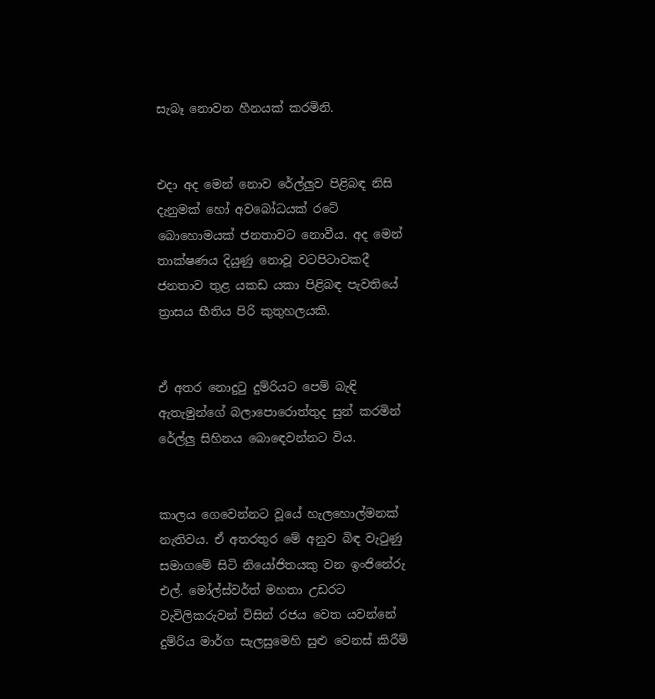සැබෑ නොවන හීනයක් කරමිනි.


එදා අද මෙන් නොව රේල්ලුව පිළිබඳ නිසි දැනුමක් හෝ අවබෝධයක් රටේ බොහොමයක් ජනතාවට නොවීය. අද මෙන් තාක්ෂණය දියුණු නොවූ වටපිටාවකදී ජනතාව තුළ යකඩ යකා පිළිබඳ පැවතියේ ත්‍රාසය භීතිය පිරි කුතුහලයකි.


ඒ අතර නොදුටු දුම්රියට පෙම් බැඳි ඇතැමුන්ගේ බලාපොරොත්තුද සුන් කරමින් රේල්ලු සිහිනය බොඳෙවන්නට විය.


කාලය ගෙවෙන්නට වූයේ හැලහොල්මනක් නැතිවය. ඒ අතරතුර මේ අනුව බිඳ වැටුණු සමාගමේ සිටි නියෝජිතයකු වන ඉංජිනේරු එල්. මෝල්ස්වර්ත් මහතා උඩරට වැවිලිකරුවන් විසින් රජය වෙත යවන්නේ දුම්රිය මාර්ග සැලසුමෙහි සුළු වෙනස් කිරීම්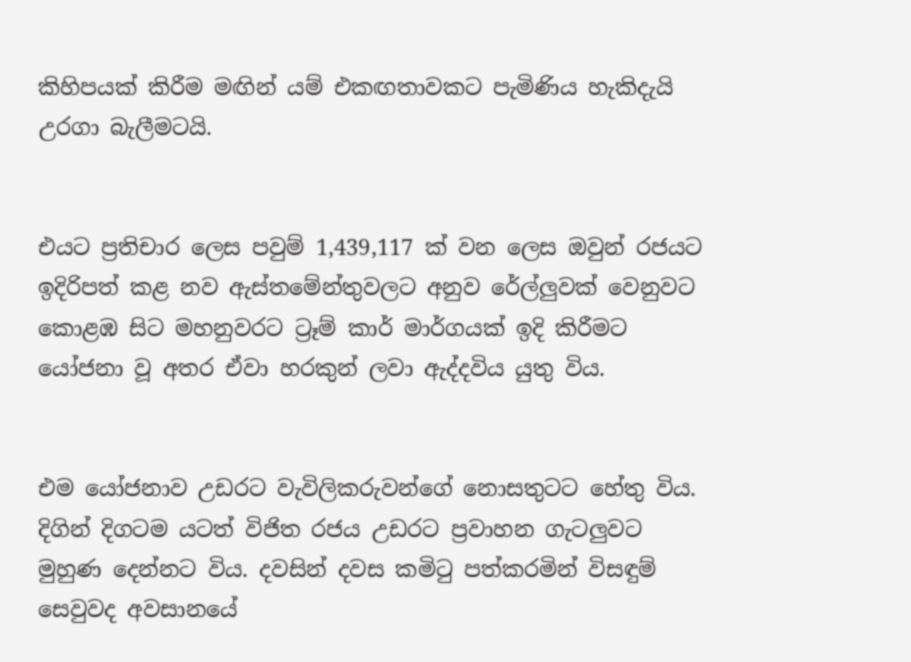කිහිපයක් කිරීම මඟින් යම් එකඟතාවකට පැමිණිය හැකිදැයි උරගා බැලීමටයි.


එයට ප්‍රතිචාර ලෙස පවුම් 1,439,117 ක් වන ලෙස ඔවුන් රජයට ඉදිරිපත් කළ නව ඇස්තමේන්තුවලට අනුව රේල්ලුවක් වෙනුවට කොළඹ සිට මහනුවරට ට්‍රෑම් කාර් මාර්ගයක් ඉදි කිරීමට යෝජනා වූ අතර ඒවා හරකුන් ලවා ඇද්දවිය යුතු විය.


එම යෝජනාව උඩරට වැවිලිකරුවන්ගේ නොසතුටට හේතු විය. දිගින් දිගටම යටත් විජිත රජය උඩරට ප්‍රවාහන ගැටලුවට මුහුණ දෙන්නට විය. දවසින් දවස කමිටු පත්කරමින් විසඳුම් සෙවුවද අවසානයේ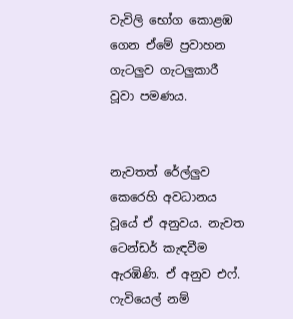වැවිලි භෝග කොළඹ ගෙන ඒමේ ප්‍රවාහන ගැටලුව ගැටලුකාරී වූවා පමණය.


නැවතත් රේල්ලුව කෙරෙහි අවධානය වූයේ ඒ අනුවය. නැවත ටෙන්ඩර් කැඳවීම ඇරඹිණි. ඒ අනුව එෆ්. ෆැවියෙල් නම්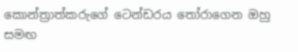කොන්ත්‍රාත්කරුගේ ටෙන්ඩරය තෝරාගෙන ඔහු සමඟ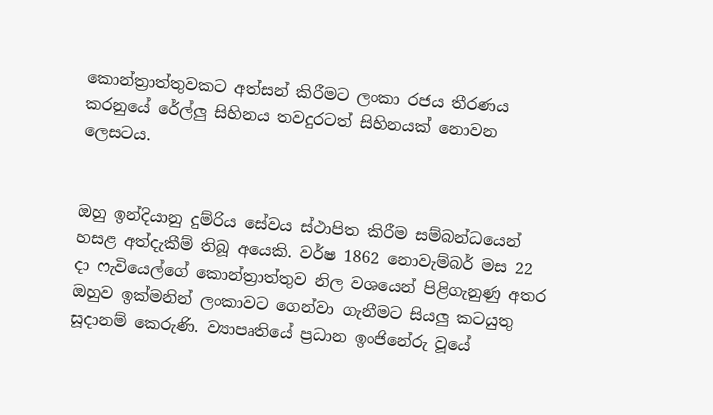කොන්ත්‍රාත්තුවකට අත්සන් කිරීමට ලංකා රජය තීරණය කරනුයේ රේල්ලු සිහිනය තවදුරටත් සිහිනයක් නොවන ලෙසටය.


ඔහු ඉන්දියානු දුම්රිය සේවය ස්ථාපිත කිරීම සම්බන්ධයෙන් හසළ අත්දැකීම් තිබූ අයෙකි. වර්ෂ 1862 නොවැම්බර් මස 22 දා ෆැවියෙල්ගේ කොන්ත්‍රාත්තුව නිල වශයෙන් පිළිගැනුණු අතර ඔහුව ඉක්මනින් ලංකාවට ගෙන්වා ගැනීමට සියලු කටයුතු සූදානම් කෙරුණි. ව්‍යාපෘතියේ ප්‍රධාන ඉංජිනේරු වූයේ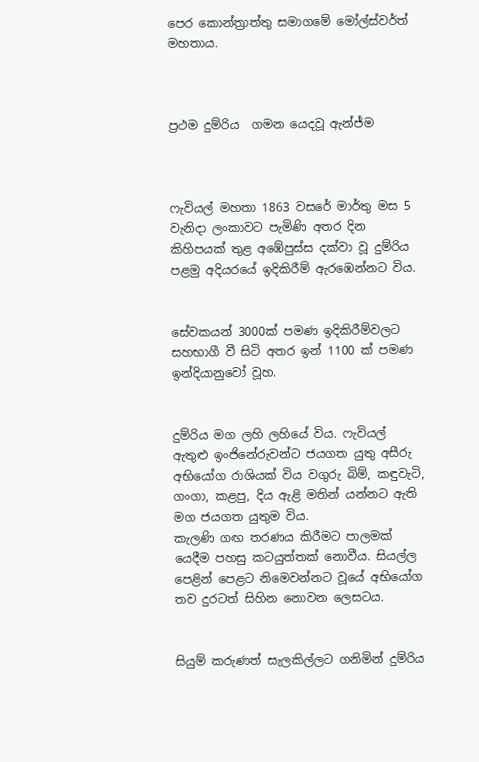පෙර කොන්ත්‍රාත්තු සමාගමේ මෝල්ස්වර්ත් මහතාය.



ප්‍රථම දුම්රිය  ගමන යෙදවූ ඇන්ජ්ම



ෆැවියල් මහතා 1863 වසරේ මාර්තු මස 5 වැනිදා ලංකාවට පැමිණි අතර දින කිහිපයක් තුළ අඹේපුස්ස දක්වා වූ දුම්රිය පළමු අදියරයේ ඉදිකිරීම් ඇරඹෙන්නට විය.


සේවකයන් 3000ක් පමණ ඉදිකිරීම්වලට සහභාගී වී සිටි අතර ඉන් 1100 ක් පමණ ඉන්දියානුවෝ වූහ.


දුම්රිය මග ලහි ලහියේ විය. ෆැවියල් ඇතුළු ඉංජිනේරුවන්ට ජයගත යුතු අසීරු අභියෝග රාශියක් විය වගුරු බිම්, කඳුවැටි, ගංගා, කළපු, දිය ඇළි මතින් යන්නට ඇති මග ජයගත යුතුම විය.
කැලණි ගඟ තරණය කිරීමට පාලමක් යෙදීම පහසු කටයුත්තක් නොවීය. සියල්ල පෙළින් පෙළට නිමෙවන්නට වූයේ අභියෝග තව දුරටත් සිහින නොවන ලෙසටය.


සියුම් කරුණත් සැලකිල්ලට ගනිමින් දුම්රිය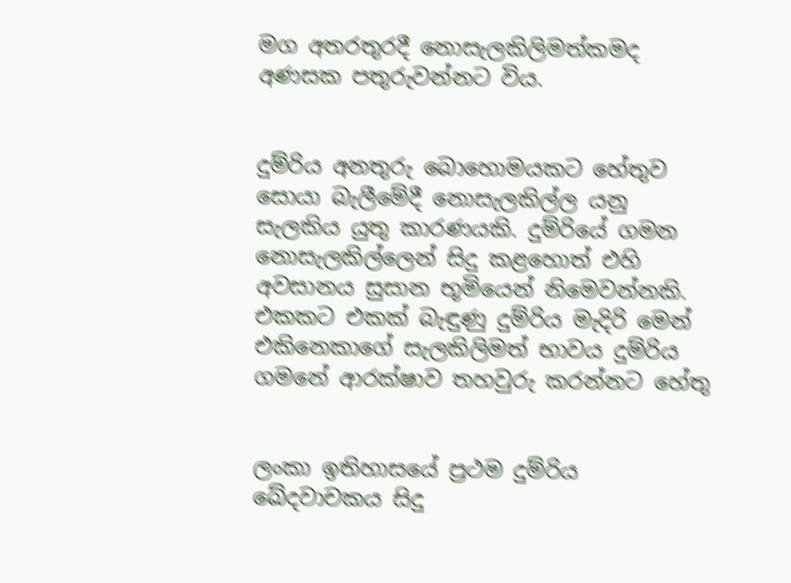මග අතරතුරදී නොසැලකිලිමත්කමද අණසක පතුරුවන්නට විය.


දුම්රිය අනතුරු බොහොමයකට හේතුව සොයා බැලීමේදී නොසැලකිල්ල යනු සැලකිය යුතු කාරණයකි. දුම්රියේ ගමන නොසැලකිල්ලෙන් සිදු කළහොත් එහි අවසානය සුසාන භූමියෙන් නිමෙවන්නකි.
එකකට එකක් බැඳුණු දුම්රිය මැදිරි මෙන් එකිනෙකාගේ සැලකිලිමත් භාවය දුම්රිය ගමනේ ආරක්ෂාව තහවුරු කරන්නට හේතු


ලංකා ඉතිහාසයේ ප්‍රථම දුම්රිය ඛේදවාචකය සිදු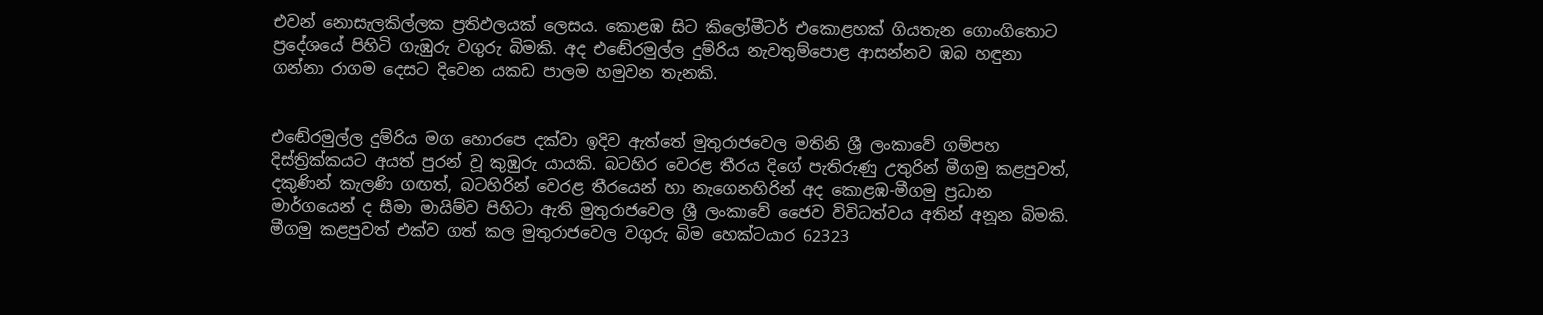එවන් නොසැලකිල්ලක ප්‍රතිඵලයක් ලෙසය. කොළඹ සිට කිලෝමීටර් එකොළහක් ගියතැන ගොංගිතොට ප්‍රදේශයේ පිහිටි ගැඹුරු වගුරු බිමකි. අද එඬේරමුල්ල දුම්රිය නැවතුම්පොළ ආසන්නව ඹබ හඳුනා ගන්නා රාගම දෙසට දිවෙන යකඩ පාලම හමුවන තැනකි.


එඬේරමුල්ල දුම්රිය මග හොරපෙ දක්වා ඉදිව ඇත්තේ මුතුරාජවෙල මතිනි ශ්‍රී ලංකාවේ ගම්පහ දිස්ත්‍රික්කයට අයත් පුරන් වූ කුඹුරු යායකි. බටහිර වෙරළ තීරය දිගේ පැතිරුණු උතුරින් මීගමු කළපුවත්, දකුණින් කැලණි ගඟත්, බටහිරින් වෙරළ තීරයෙන් හා නැගෙනහිරින් අද කොළඹ-මීගමු ප්‍රධාන මාර්ගයෙන් ද සීමා මායිම්ව පිහිටා ඇති මුතුරාජවෙල ශ්‍රී ලංකාවේ ජෛව විවිධත්වය අතින් අනූන බිමකි. මීගමු කළපුවත් එක්ව ගත් කල මුතුරාජවෙල වගුරු බිම හෙක්ටයාර 62323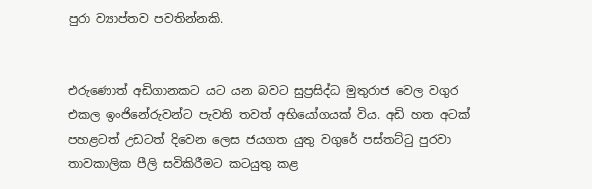පුරා ව්‍යාප්තව පවතින්නකි.


එරුණොත් අඩිගානකට යට යන බවට සුප්‍රසිද්ධ මුතුරාජ වෙල වගුර එකල ඉංජිනේරුවන්ට පැවති තවත් අභියෝගයක් විය. අඩි හත අටක් පහළටත් උඩටත් දිවෙන ලෙස ජයගත යුතු වගුරේ පස්තට්ටු පුරවා තාවකාලික පීලි සවිකිරීමට කටයුතු කළ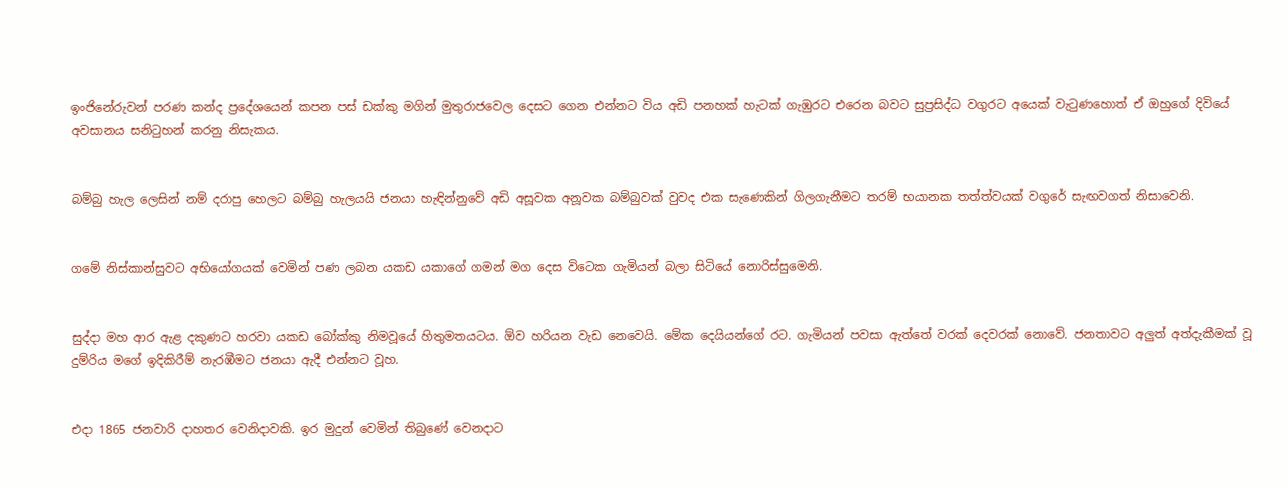ඉංජිනේරුවන් පරණ කන්ද ප්‍රදේශයෙන් කපන පස් ඩක්කු මගින් මුතුරාජවෙල දෙසට ගෙන එන්නට විය අඩි පනහක් හැටක් ගැඹුරට එරෙන බවට සුප්‍රසිද්ධ වගුරට අයෙක් වැටුණහොත් ඒ ඔහුගේ දිවියේ අවසානය සනිටුහන් කරනු නිසැකය.


බම්බු හැල ලෙසින් නම් දරාපු හෙලට බම්බු හැලයයි ජනයා හැඳින්නුවේ අඩි අසූවක අනූවක බම්බුවක් වුවද එක සැණෙකින් ගිලගැනීමට තරම් භයානක තත්ත්වයක් වගුරේ සැඟවගත් නිසාවෙනි.


ගමේ නිස්කාන්සුවට අභියෝගයක් වෙමින් පණ ලබන යකඩ යකාගේ ගමන් මග දෙස විටෙක ගැමියන් බලා සිටියේ නොරිස්සුමෙනි.


සුද්දා මහ ආර ඇළ දකුණට හරවා යකඩ බෝක්කු නිමවූයේ හිතුමතයටය. ඕව හරියන වැඩ නෙවෙයි. මේක දෙයියන්ගේ රට. ගැමියන් පවසා ඇත්තේ වරක් දෙවරක් නොවේ. ජනතාවට අලුත් අත්දැකීමක් වූ දුම්රිය මගේ ඉදිකිරීම් නැරඹීමට ජනයා ඇදී එන්නට වූහ.


එදා 1865 ජනවාරි දාහතර වෙනිදාවකි. ඉර මුදුන් වෙමින් තිබුණේ වෙනදාට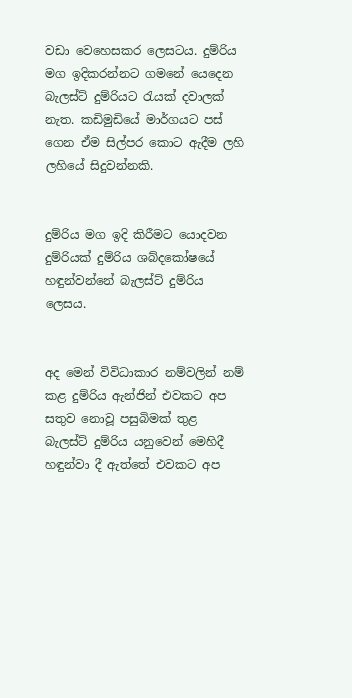වඩා වෙහෙසකර ලෙසටය. දුම්රිය මග ඉදිකරන්නට ගමනේ යෙදෙන බැලස්ට් දුම්රියට රැයක් දවාලක් නැත. කඩිමුඩියේ මාර්ගයට පස් ගෙන ඒම සිල්පර කොට ඇදීම ලහි ලහියේ සිදුවන්නකි.


දුම්රිය මග ඉදි කිරීමට යොදවන දුම්රියක් දුම්රිය ශබ්දකෝෂයේ හඳුන්වන්නේ බැලස්ට් දුම්රිය ලෙසය.


අද මෙන් විවිධාකාර නම්වලින් නම් කළ දුම්රිය ඇන්ජින් එවකට අප සතුව නොවූ පසුබිමක් තුළ බැලස්ට් දුම්රිය යනුවෙන් මෙහිදී හඳුන්වා දී ඇත්තේ එවකට අප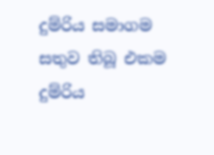දුම්රිය සමාගම සතුව තිබූ එකම දුම්රිය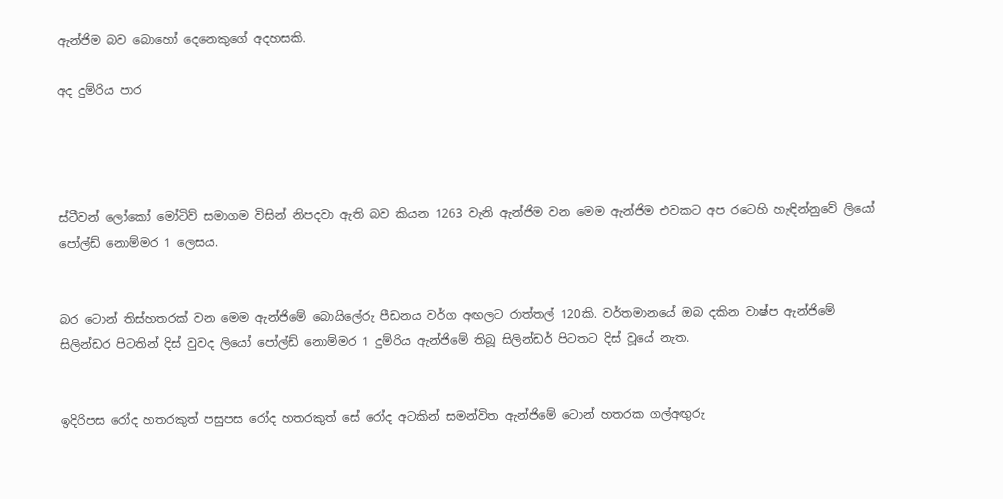ඇන්ජිම බව බොහෝ දෙනෙකුගේ අදහසකි.

අද දුම්රිය පාර




ස්ටීවන් ලෝකෝ මෝටිව් සමාගම විසින් නිපදවා ඇති බව කියන 1263 වැනි ඇන්ජිම වන මෙම ඇන්ජිම එවකට අප රටෙහි හැඳින්නුවේ ලියෝ පෝල්ඩ් නොම්මර 1 ලෙසය.


බර ටොන් තිස්හතරක් වන මෙම ඇන්ජිමේ බොයිලේරු පීඩනය වර්ග අඟලට රාත්තල් 120කි. වර්තමානයේ ඔබ දකින වාෂ්ප ඇන්ජිමේ සිලින්ඩර පිටතින් දිස් වුවද ලියෝ පෝල්ඩ් නොම්මර 1 දුම්රිය ඇන්ජිමේ තිබූ සිලින්ඩර් පිටතට දිස් වූයේ නැත.


ඉදිරිපස රෝද හතරකුත් පසුපස රෝද හතරකුත් සේ රෝද අටකින් සමන්විත ඇන්ජිමේ ටොන් හතරක ගල්අඟුරු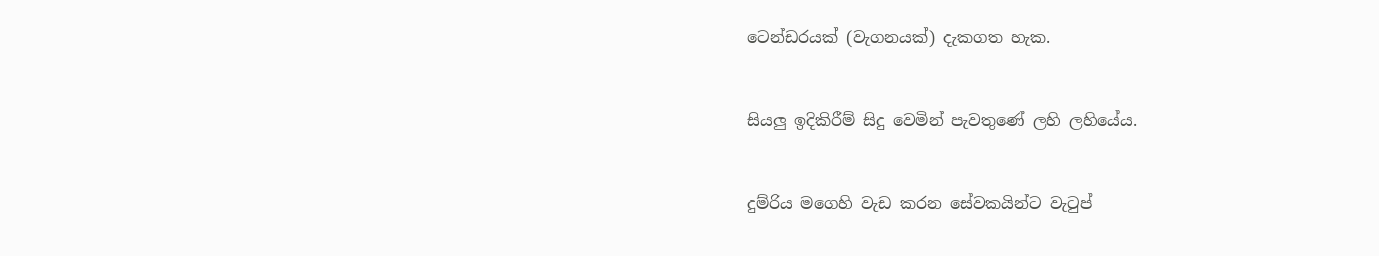ටෙන්ඩරයක් (වැගනයක්) දැකගත හැක.


සියලු ඉදිකිරීම් සිදු වෙමින් පැවතුණේ ලහි ලහියේය.


දුම්රිය මගෙහි වැඩ කරන සේවකයින්ට වැටුප්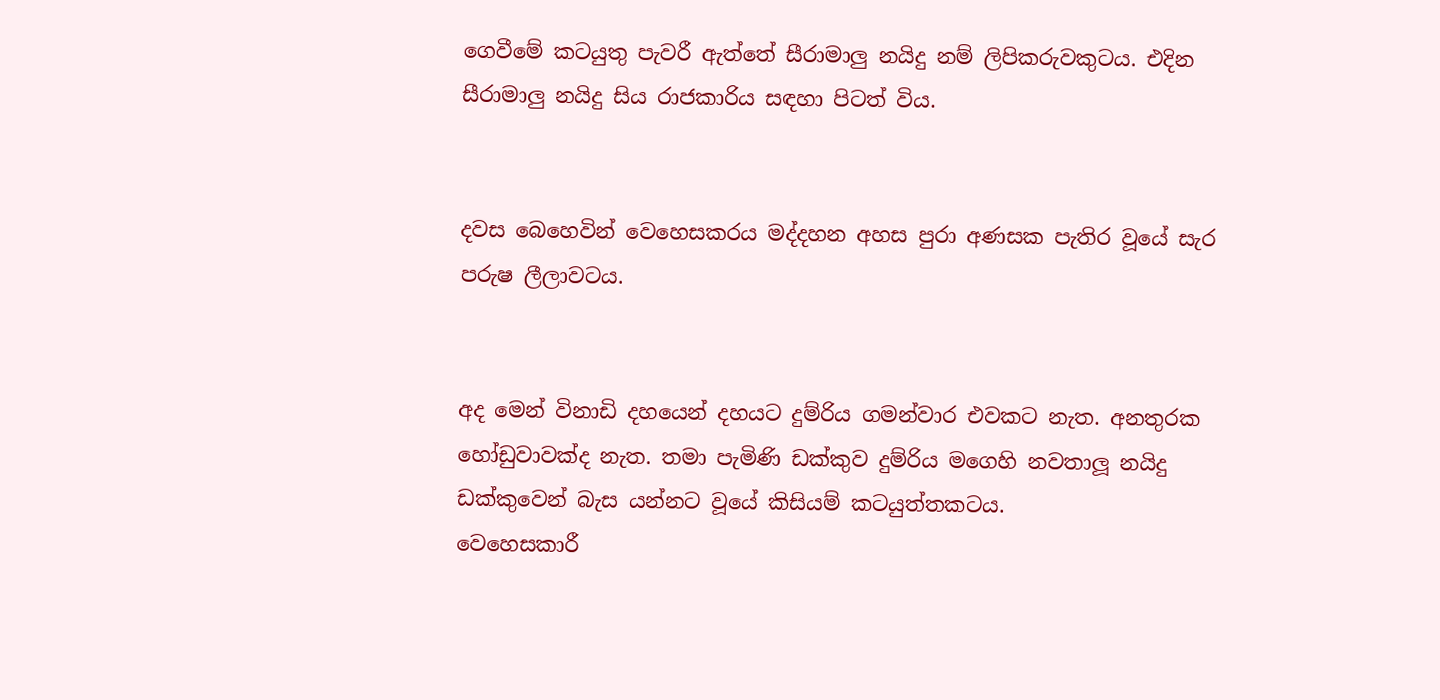ගෙවීමේ කටයුතු පැවරී ඇත්තේ සීරාමාලු නයිදු නම් ලිපිකරුවකුටය. එදින සීරාමාලු නයිදු සිය රාජකාරිය සඳහා පිටත් විය.


දවස බෙහෙවින් වෙහෙසකරය මද්දහන අහස පුරා අණසක පැතිර වූයේ සැර පරුෂ ලීලාවටය.


අද මෙන් විනාඩි දහයෙන් දහයට දුම්රිය ගමන්වාර එවකට නැත. අනතුරක හෝඩුවාවක්ද නැත. තමා පැමිණි ඩක්කුව දුම්රිය මගෙහි නවතාලූ නයිදු ඩක්කුවෙන් බැස යන්නට වූයේ කිසියම් කටයුත්තකටය.
වෙහෙසකාරී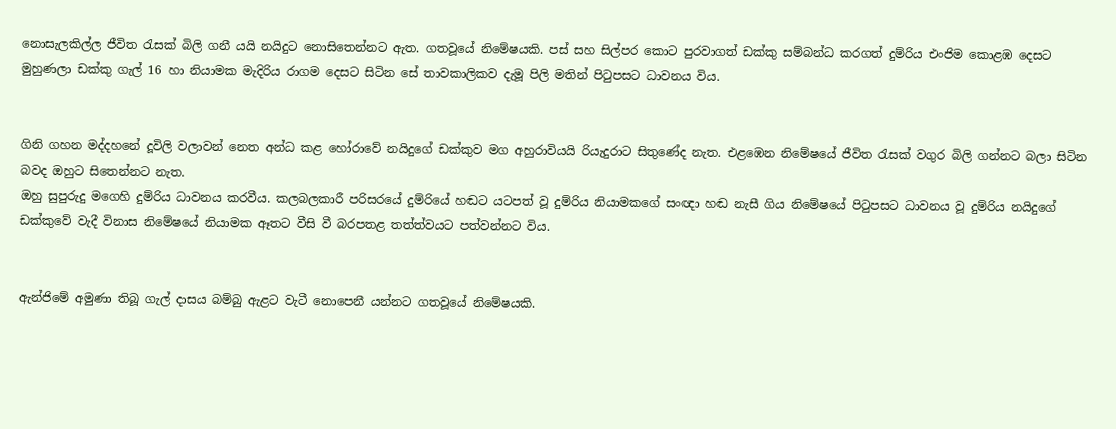නොසැලකිල්ල ජීවිත රැසක් බිලි ගනී යයි නයිදුට නොසිතෙන්නට ඇත. ගතවූයේ නිමේෂයකි. පස් සහ සිල්පර කොට පුරවාගත් ඩක්කු සම්බන්ධ කරගත් දුම්රිය එංජිම කොළඹ දෙසට මුහුණලා ඩක්කු ගැල් 16 හා නියාමක මැදිරිය රාගම දෙසට සිටින සේ තාවකාලිකව දැමූ පිලි මතින් පිටුපසට ධාවනය විය.


ගිනි ගහන මද්දහනේ දූවිලි වලාවන් නෙත අන්ධ කළ හෝරාවේ නයිදුගේ ඩක්කුව මග අහුරාවියයි රියැදුරාට සිතුණේද නැත. එළඹෙන නිමේෂයේ ජීවිත රැසක් වගුර බිලි ගන්නට බලා සිටින බවද ඔහුට සිතෙන්නට නැත.
ඔහු සුපුරුදු මගෙහි දුම්රිය ධාවනය කරවීය. කලබලකාරී පරිසරයේ දුම්රියේ හඬට යටපත් වූ දුම්රිය නියාමකගේ සංඥා හඬ නැසී ගිය නිමේෂයේ පිටුපසට ධාවනය වූ දුම්රිය නයිදුගේ ඩක්කුවේ වැදී විනාස නිමේෂයේ නියාමක ඈතට වීසි වී බරපතළ තත්ත්වයට පත්වන්නට විය.


ඇන්ජිමේ අමුණා තිබූ ගැල් දාසය බම්බු ඇළට වැටී නොපෙනී යන්නට ගතවූයේ නිමේෂයකි.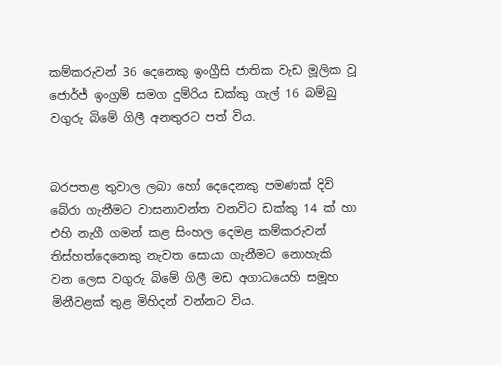කම්කරුවන් 36 දෙනෙකු ඉංග්‍රීසි ජාතික වැඩ මූලික වූ ජොර්ජ් ඉංග්‍රම් සමග දුම්රිය ඩක්කු ගැල් 16 බම්බු වගුරු බිමේ ගිලී අනතුරට පත් විය.


බරපතළ තුවාල ලබා හෝ දෙදෙනකු පමණක් දිවි බේරා ගැනීමට වාසනාවන්ත වනවිට ඩක්කු 14 ක් හා එහි නැගී ගමන් කළ සිංහල දෙමළ කම්කරුවන් තිස්හත්දෙනෙකු නැවත සොයා ගැනීමට නොහැකි වන ලෙස වගුරු බිමේ ගිලී මඩ අගාධයෙහි සමූහ මිනීවළක් තුළ මිහිදන් වන්නට විය.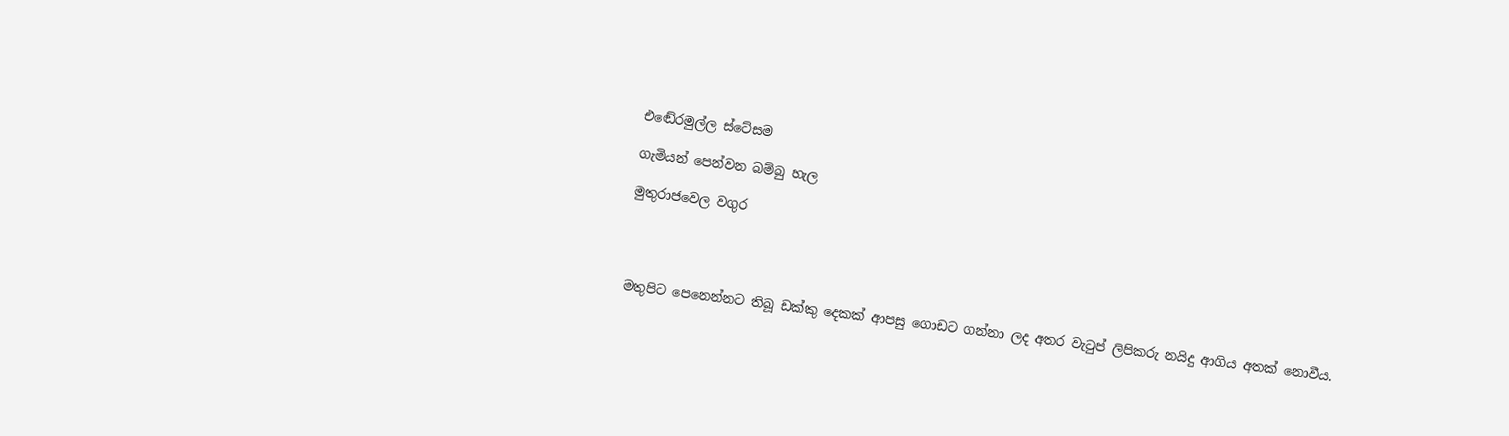එඬේරමුල්ල ස්ටේසම

ගැමියන් පෙන්වන බම්බු හැල

මුතුරාජවෙල වගුර




මතුපිට පෙනෙන්නට තිබූ ඩක්කු දෙකක් ආපසු ගොඩට ගන්නා ලද අතර වැටුප් ලිපිකරු නයිදු ආගිය අතක් නොවීය.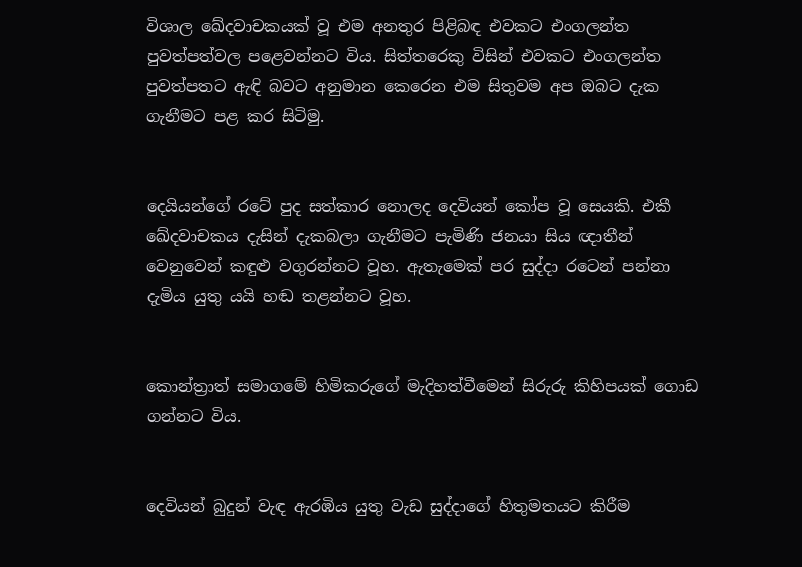විශාල ඛේදවාචකයක් වූ එම අනතුර පිළිබඳ එවකට එංගලන්ත පුවත්පත්වල පළෙවන්නට විය. සිත්තරෙකු විසින් එවකට එංගලන්ත පුවත්පතට ඇඳි බවට අනුමාන කෙරෙන එම සිතුවම අප ඔබට දැක ගැනීමට පළ කර සිටිමු.


දෙයියන්ගේ රටේ පුද සත්කාර නොලද දෙවියන් කෝප වූ සෙයකි. එකී ඛේදවාචකය දැසින් දැකබලා ගැනීමට පැමිණි ජනයා සිය ඥාතීන් වෙනුවෙන් කඳුළු වගුරන්නට වූහ. ඇතැමෙක් පර සුද්දා රටෙන් පන්නා දැමිය යුතු යයි හඬ තළන්නට වූහ.


කොන්ත්‍රාත් සමාගමේ හිමිකරුගේ මැදිහත්වීමෙන් සිරුරු කිහිපයක් ගොඩ ගන්නට විය.


දෙවියන් බුදුන් වැඳ ඇරඹිය යුතු වැඩ සුද්දාගේ හිතුමතයට කිරීම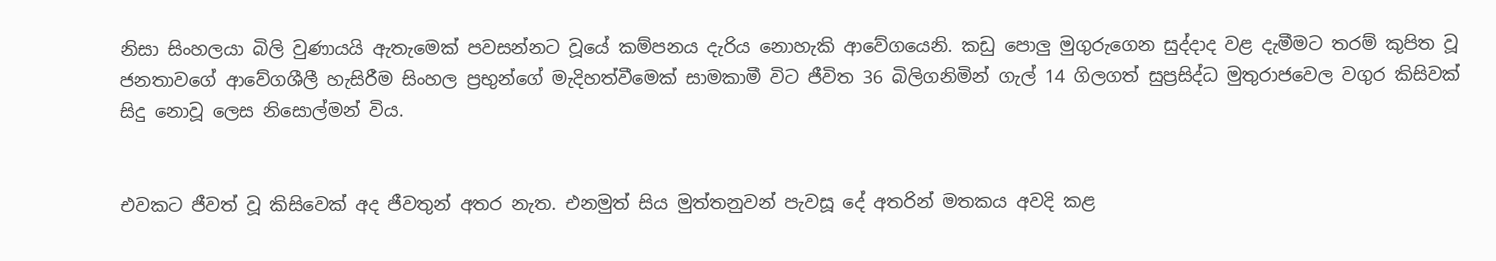නිසා සිංහලයා බිලි වුණායයි ඇතැමෙක් පවසන්නට වූයේ කම්පනය දැරිය නොහැකි ආවේගයෙනි. කඩු පොලු මුගුරුගෙන සුද්දාද වළ දැමීමට තරම් කුපිත වූ ජනතාවගේ ආවේගශීලී හැසිරීම සිංහල ප්‍රභුන්ගේ මැදිහත්වීමෙක් සාමකාමී විට ජීවිත 36 බිලිගනිමින් ගැල් 14 ගිලගත් සුප්‍රසිද්ධ මුතුරාජවෙල වගුර කිසිවක් සිදු නොවූ ලෙස නිසොල්මන් විය.


එවකට ජීවත් වූ කිසිවෙක් අද ජීවතුන් අතර නැත. එනමුත් සිය මුත්තනුවන් පැවසූ දේ අතරින් මතකය අවදි කළ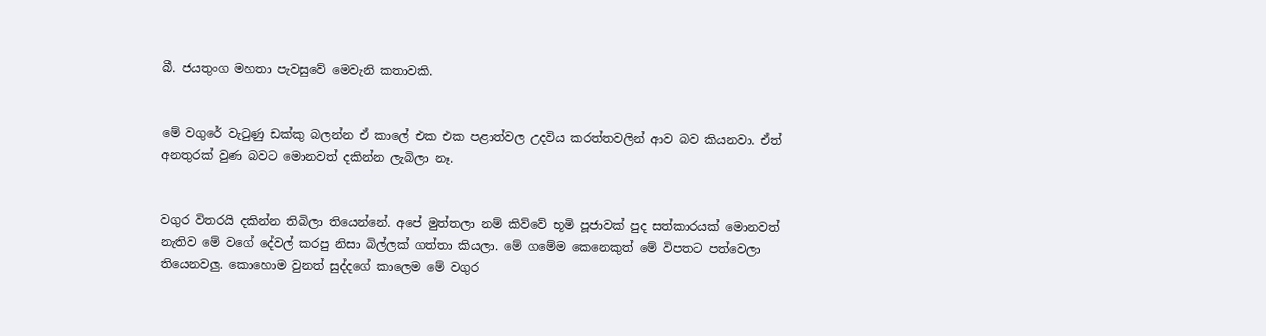බී. ජයතුංග මහතා පැවසුවේ මෙවැනි කතාවකි.


මේ වගුරේ වැටුණු ඩක්කු බලන්න ඒ කාලේ එක එක පළාත්වල උදවිය කරත්තවලින් ආව බව කියනවා. ඒත් අනතුරක් වුණ බවට මොනවත් දකින්න ලැබිලා නෑ.


වගුර විතරයි දකින්න තිබිලා තියෙන්නේ. අපේ මුත්තලා නම් කිව්වේ භූමි පූජාවක් පුද සත්කාරයක් මොනවත් නැතිව මේ වගේ දේවල් කරපු නිසා බිල්ලක් ගත්තා කියලා. මේ ගමේම කෙනෙකුත් මේ විපතට පත්වෙලා තියෙනවලු. කොහොම වුනත් සුද්දගේ කාලෙම මේ වගුර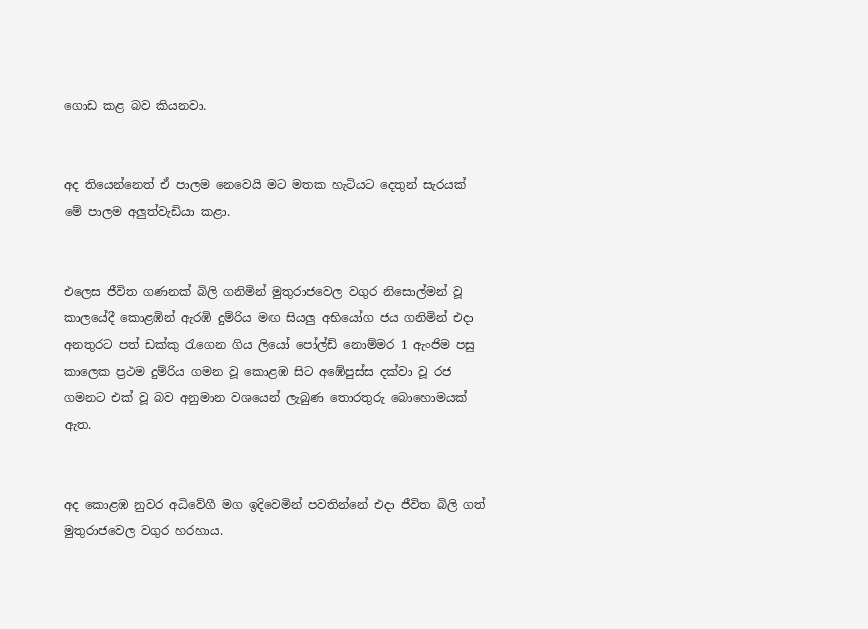ගොඩ කළ බව කියනවා.


අද තියෙන්නෙත් ඒ පාලම නෙවෙයි මට මතක හැටියට දෙතුන් සැරයක් මේ පාලම අලුත්වැඩියා කළා.


එලෙස ජීවිත ගණනක් බිලි ගනිමින් මුතුරාජවෙල වගුර නිසොල්මන් වූ කාලයේදී කොළඹින් ඇරඹි දුම්රිය මඟ සියලු අභියෝග ජය ගනිමින් එදා අනතුරට පත් ඩක්කු රැගෙන ගිය ලියෝ පෝල්ඩ් නොම්මර 1 ඇංජිම පසු කාලෙක ප්‍රථම දුම්රිය ගමන වූ කොළඹ සිට අඹේපුස්ස දක්වා වූ රජ ගමනට එක් වූ බව අනුමාන වශයෙන් ලැබුණ තොරතුරු බොහොමයක් ඇත.


අද කොළඹ නුවර අධිවේගී මග ඉදිවෙමින් පවතින්නේ එදා ජීවිත බිලි ගත් මුතුරාජවෙල වගුර හරහාය.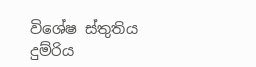විශේෂ ස්තුතිය දුම්රිය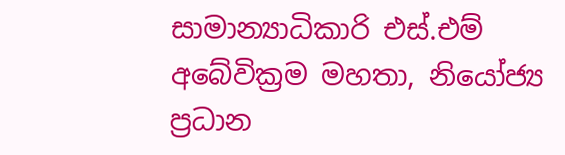සාමාන්‍යාධිකාරි එස්.එම් අබේවික්‍රම මහතා, නියෝජ්‍ය ප්‍රධාන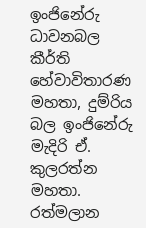ඉංජිනේරු ධාවනබල කීර්ති හේවාවිතාරණ මහතා, දුම්රිය බල ඉංජිනේරු මැදිරි ඒ. කුලරත්න මහතා. රත්මලාන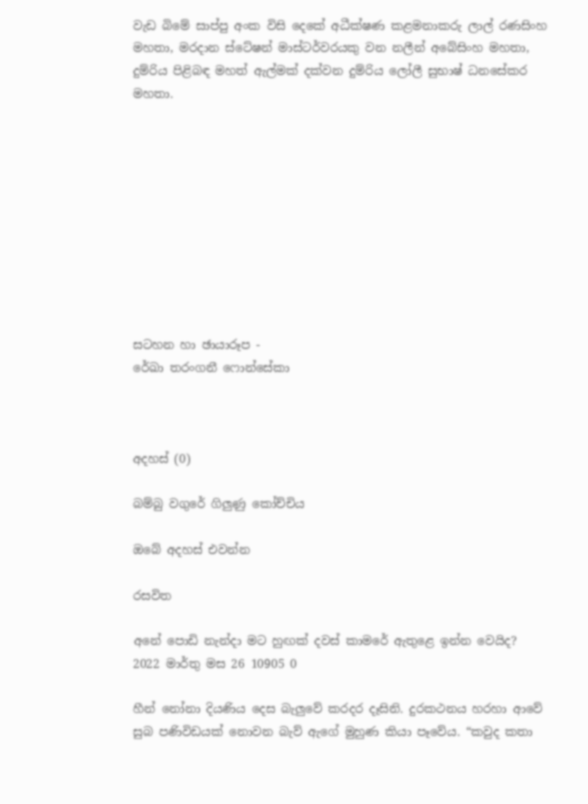වැඩ බිමේ සාප්පු අංක විසි දෙකේ අධීක්ෂණ කළමනාකරු ලාල් රණසිංහ මහතා, මරදාන ස්ටේෂන් මාස්ටර්වරයකු වන නලීන් අබේසිංහ මහතා, දුම්රිය පිළිබඳ මහත් ඇල්මක් දක්වන දුම්රිය ලෝලී සුභාෂ් ධනසේකර මහතා.










සටහන හා ඡායාරූප -
රේඛා තරංගනී ෆොන්සේකා



අදහස් (0)

බම්බු වගුරේ ගිලුණු කෝච්චිය

ඔබේ අදහස් එවන්න

රසවිත

අනේ පොඩි නැන්දා මට හුඟක් දවස් කාමරේ ඇතුළෙ ඉන්න වෙයිද?
2022 මාර්තු මස 26 10905 0

හීන් නෝනා දියණිය දෙස බැලු‍වේ කරදර දෑසිනි. දුරකථනය හරහා ආවේ සුබ පණිවිඩයක් නොවන බැව් ඇගේ මුහුණ කියා පෑවේය. “කවුද කතා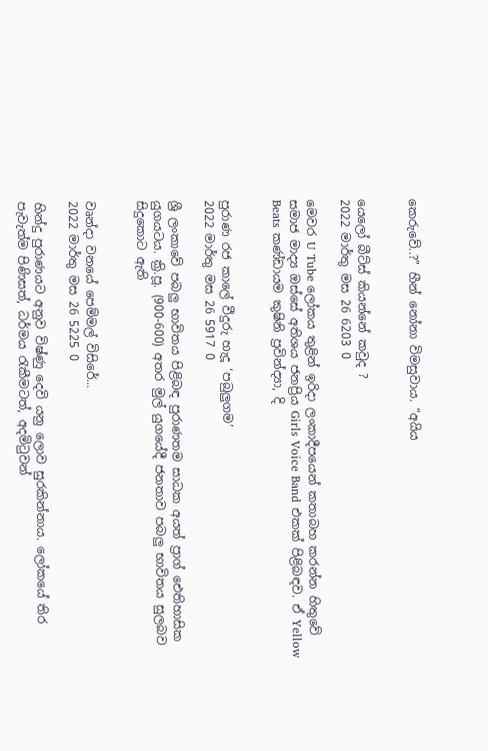කෙරුවේ..?” හීන් නෝනා විමසුවාය. “අයිය


යෙලෝ බීට්ස් කියන්නේ කවුද ?
2022 මාර්තු මස 26 6203 0

මෙවර U Tube ලෝකය තුළින් ඉරිදා ලංකාදීපයෙන් කතාබහ කරන්න හිතුවේ සමාජ මාද්‍ය ඔස්සේ අතිශය ජනප්‍රිය Girls Voice Band එකක් පිළිබඳව. ඒ Yellow Beats කණ්ඩායම කුෂිනි ප්‍රවින්ද්‍යා, දි


පුරාණ රජ කාලේ වීදුරු හැදූ ‘පබුලුගම’
2022 මාර්තු මස 26 5917 0

ශ්‍රී ලංකාවේ පබලු භාවිතය පිළිබඳ පුරාණතම සාධක අයත් ප්‍රාග් ඓතිහාසික යුගයටය. ක්‍රි.පූ. (900-600) අතර මුල් යුගයේදී ජනතාව පබලු භාවිතය සුලබව සිදුකොට ඇති


වෘන්දා වනයේ පෙම්මල් විසිරේ...
2022 මාර්තු මස 26 5225 0

හින්දු පුරාණයට අනුව විෂ්ණු දෙවි යනු ලොව සුරකින්නාය. ලෝකයේ තිර පැවැත්ම පිණිසත්, ධර්මය රැකීමටත්, අදමිටුවන්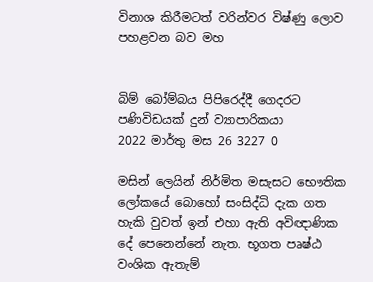විනාශ කිරීමටත් වරින්වර විෂ්ණු ලොව පහළවන බව මහ


බිම් බෝම්බය පිපිරෙද්දී ගෙදරට පණිවිඩයක් දුන් ව්‍යාපාරිකයා
2022 මාර්තු මස 26 3227 0

මසින් ලෙයින් නිර්මිත මසැසට භෞතික ලෝකයේ බොහෝ සංසිද්ධි දැක ගත හැකි වුවත් ඉන් එහා ඇති අවිඥාණික දේ පෙනෙන්නේ නැත. භූගත පෘෂ්ඨ වංශික ඇතැම්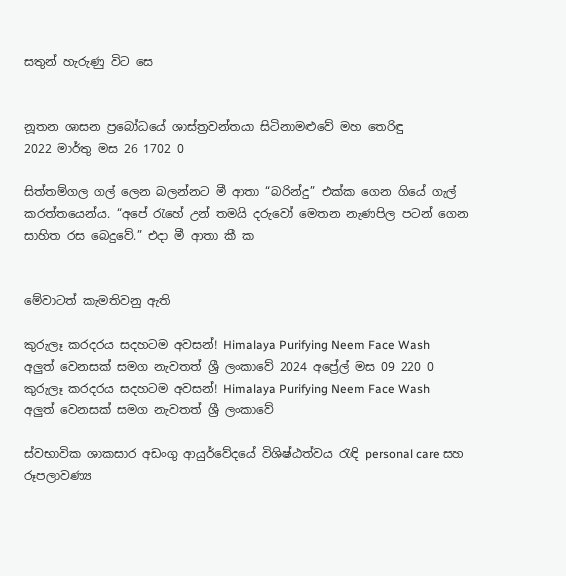සතුන් හැරුණු විට සෙ


නූතන ශාසන ප්‍රබෝධයේ ශාස්ත්‍රවන්තයා සිටිනාමළුවේ මහ තෙරිඳු
2022 මාර්තු මස 26 1702 0

සිත්තම්ගල ගල් ලෙන බලන්නට මී ආතා “බරින්දු” එක්ක ගෙන ගියේ ගැල් කරත්තයෙන්ය. “අපේ ‍රැහේ උන් තමයි දරුවෝ මෙතන නැණපිල පටන් ගෙන සාහිත රස බෙදුවේ.” එදා මී ආතා කී ක


මේවාටත් කැමතිවනු ඇති

කුරුලෑ කරදරය සදහටම අවසන්! Himalaya Purifying Neem Face Wash අලුත් වෙනසක් සමග නැවතත් ශ්‍රී ලංකාවේ 2024 අප්‍රේල් මස 09 220 0
කුරුලෑ කරදරය සදහටම අවසන්! Himalaya Purifying Neem Face Wash අලුත් වෙනසක් සමග නැවතත් ශ්‍රී ලංකාවේ

ස්වභාවික ශාකසාර අඩංගු ආයුර්වේදයේ විශිෂ්ඨත්වය රැඳි personal care සහ රූපලාවණ්‍ය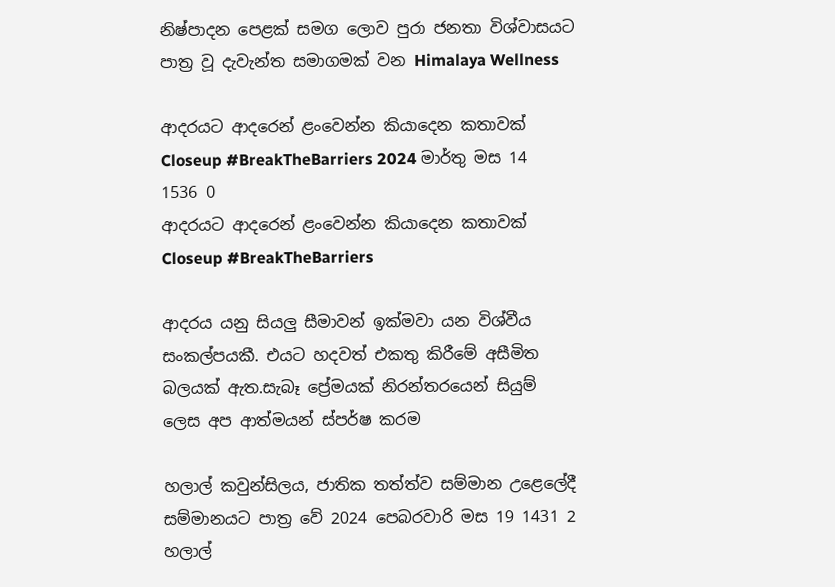නිෂ්පාදන පෙළක් සමග ලොව පුරා ජනතා විශ්වාසයට පාත්‍ර වූ දැවැන්ත සමාගමක් වන Himalaya Wellness

ආදරයට ආදරෙන් ළංවෙන්න කියාදෙන කතාවක් Closeup #BreakTheBarriers 2024 මාර්තු මස 14 1536 0
ආදරයට ආදරෙන් ළංවෙන්න කියාදෙන කතාවක් Closeup #BreakTheBarriers

ආදරය යනු සියලු සීමාවන් ඉක්මවා යන විශ්වීය සංකල්පයකී. එයට හදවත් එකතු කිරීමේ අසීමිත බලයක් ඇත.සැබෑ ප්‍රේමයක් නිරන්තරයෙන් සියුම් ලෙස අප ආත්මයන් ස්පර්ෂ කරම

හලාල් කවුන්සිලය, ජාතික තත්ත්ව සම්මාන උළෙලේදී සම්මානයට පාත්‍ර වේ 2024 පෙබරවාරි මස 19 1431 2
හලාල්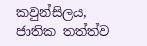කවුන්සිලය, ජාතික තත්ත්ව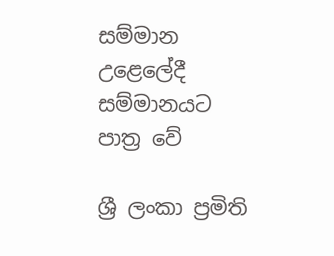සම්මාන උළෙලේදී සම්මානයට පාත්‍ර වේ

ශ්‍රී ලංකා ප්‍රමිති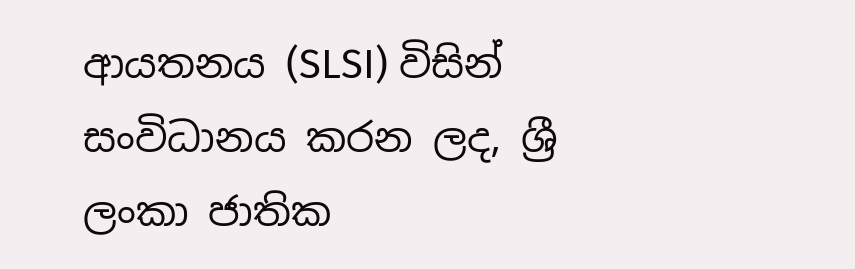ආයතනය (SLSI) විසින් සංවිධානය කරන ලද, ශ්‍රී ලංකා ජාතික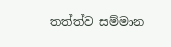තත්ත්ව සම්මාන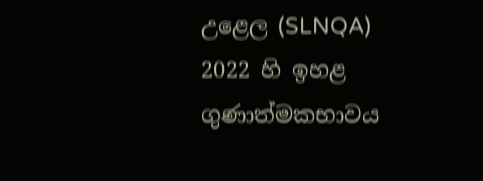උළෙල (SLNQA) 2022 හි ඉහළ ගුණාත්මකභාවය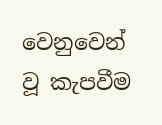වෙනුවෙන් වූ කැපවීම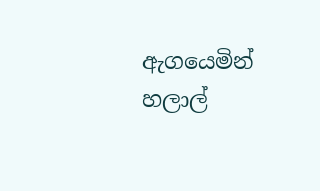ඇගයෙමින් හලාල්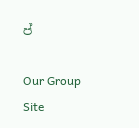ප්

Our Group Site